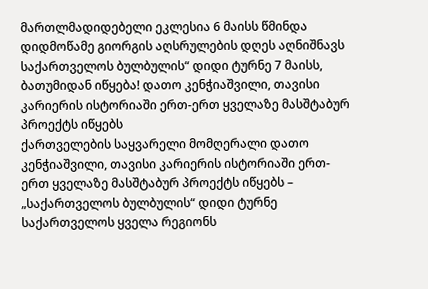მართლმადიდებელი ეკლესია 6 მაისს წმინდა დიდმოწამე გიორგის აღსრულების დღეს აღნიშნავს
საქართველოს ბულბულის“ დიდი ტურნე 7 მაისს, ბათუმიდან იწყება! დათო კენჭიაშვილი, თავისი კარიერის ისტორიაში ერთ-ერთ ყველაზე მასშტაბურ პროექტს იწყებს
ქართველების საყვარელი მომღერალი დათო კენჭიაშვილი, თავისი კარიერის ისტორიაში ერთ-ერთ ყველაზე მასშტაბურ პროექტს იწყებს – „საქართველოს ბულბულის“ დიდი ტურნე საქართველოს ყველა რეგიონს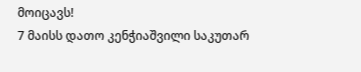მოიცავს!
7 მაისს დათო კენჭიაშვილი საკუთარ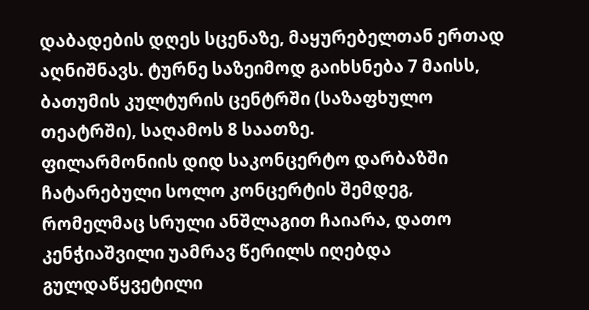დაბადების დღეს სცენაზე, მაყურებელთან ერთად აღნიშნავს. ტურნე საზეიმოდ გაიხსნება 7 მაისს, ბათუმის კულტურის ცენტრში (საზაფხულო თეატრში), საღამოს 8 საათზე.
ფილარმონიის დიდ საკონცერტო დარბაზში ჩატარებული სოლო კონცერტის შემდეგ, რომელმაც სრული ანშლაგით ჩაიარა, დათო კენჭიაშვილი უამრავ წერილს იღებდა გულდაწყვეტილი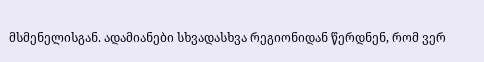მსმენელისგან. ადამიანები სხვადასხვა რეგიონიდან წერდნენ, რომ ვერ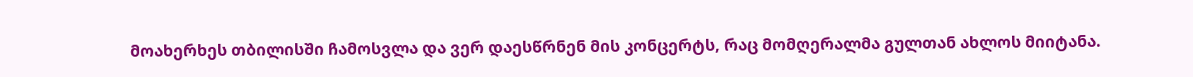მოახერხეს თბილისში ჩამოსვლა და ვერ დაესწრნენ მის კონცერტს, რაც მომღერალმა გულთან ახლოს მიიტანა.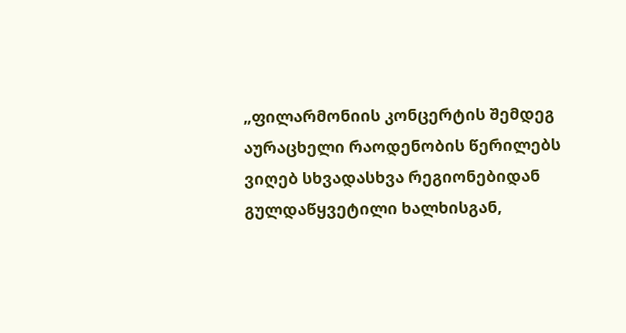„ფილარმონიის კონცერტის შემდეგ აურაცხელი რაოდენობის წერილებს ვიღებ სხვადასხვა რეგიონებიდან გულდაწყვეტილი ხალხისგან,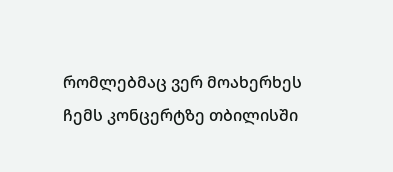რომლებმაც ვერ მოახერხეს ჩემს კონცერტზე თბილისში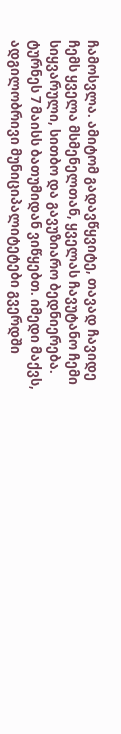ჩამოსვლა. ამიტომ გადავწყვიტე, თავად ჩავიდე ჩემს ყველა მსმენელთან, ყველას ჩავუტანო ჩემი სიყვარული, სითბო და გავუზიარო ბედნიერება. ტურნეს 7 მაისს ბათუმიდან ვიწყებთ. იმედი მაქვს, ადგილობრივი მუნიციპალიტეტები გვერდში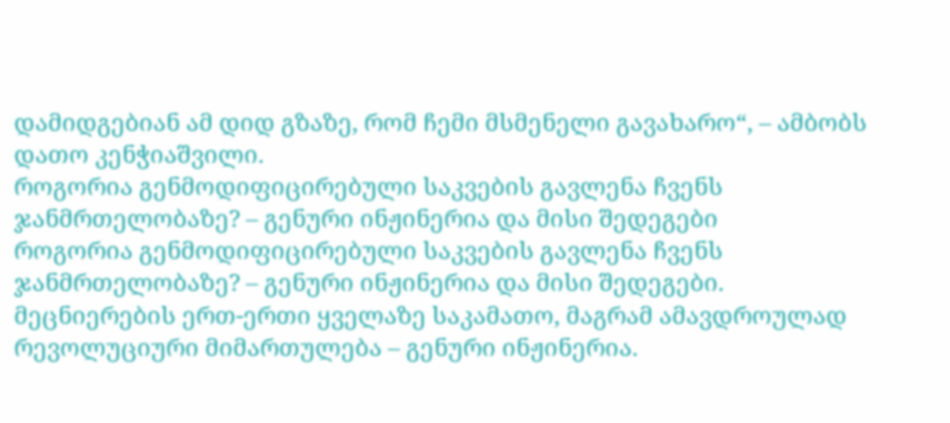დამიდგებიან ამ დიდ გზაზე, რომ ჩემი მსმენელი გავახარო“, – ამბობს დათო კენჭიაშვილი.
როგორია გენმოდიფიცირებული საკვების გავლენა ჩვენს ჯანმრთელობაზე? – გენური ინჟინერია და მისი შედეგები
როგორია გენმოდიფიცირებული საკვების გავლენა ჩვენს ჯანმრთელობაზე? – გენური ინჟინერია და მისი შედეგები.
მეცნიერების ერთ-ერთი ყველაზე საკამათო, მაგრამ ამავდროულად რევოლუციური მიმართულება – გენური ინჟინერია.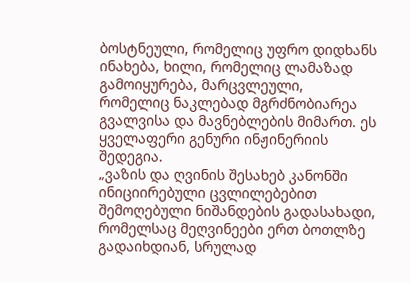ბოსტნეული, რომელიც უფრო დიდხანს ინახება, ხილი, რომელიც ლამაზად გამოიყურება, მარცვლეული, რომელიც ნაკლებად მგრძნობიარეა გვალვისა და მავნებლების მიმართ. ეს ყველაფერი გენური ინჟინერიის შედეგია.
„ვაზის და ღვინის შესახებ კანონში ინიციირებული ცვლილებებით შემოღებული ნიშანდების გადასახადი, რომელსაც მეღვინეები ერთ ბოთლზე გადაიხდიან, სრულად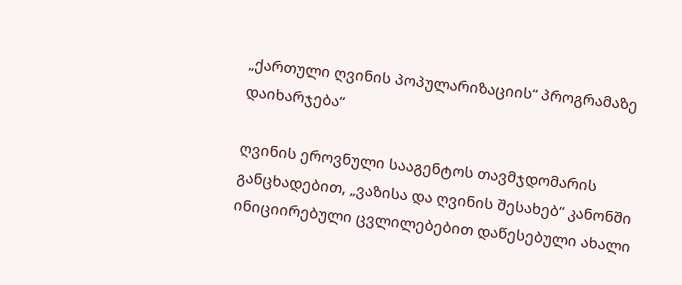„ქართული ღვინის პოპულარიზაციის“ პროგრამაზე დაიხარჯება“

ღვინის ეროვნული სააგენტოს თავმჯდომარის განცხადებით, „ვაზისა და ღვინის შესახებ“ კანონში ინიციირებული ცვლილებებით დაწესებული ახალი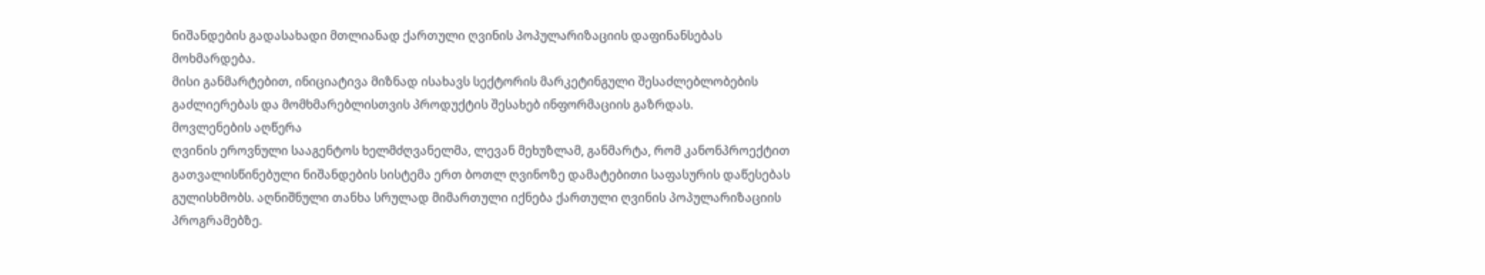ნიშანდების გადასახადი მთლიანად ქართული ღვინის პოპულარიზაციის დაფინანსებას მოხმარდება.
მისი განმარტებით, ინიციატივა მიზნად ისახავს სექტორის მარკეტინგული შესაძლებლობების გაძლიერებას და მომხმარებლისთვის პროდუქტის შესახებ ინფორმაციის გაზრდას.
მოვლენების აღწერა
ღვინის ეროვნული სააგენტოს ხელმძღვანელმა, ლევან მეხუზლამ, განმარტა, რომ კანონპროექტით გათვალისწინებული ნიშანდების სისტემა ერთ ბოთლ ღვინოზე დამატებითი საფასურის დაწესებას გულისხმობს. აღნიშნული თანხა სრულად მიმართული იქნება ქართული ღვინის პოპულარიზაციის პროგრამებზე.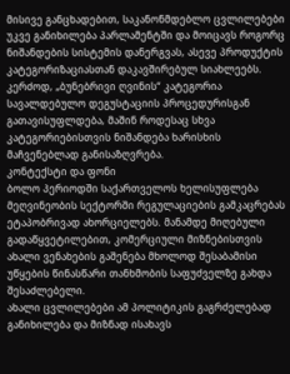მისივე განცხადებით, საკანონმდებლო ცვლილებები უკვე განიხილება პარლამენტში და მოიცავს როგორც ნიშანდების სისტემის დანერგვას, ასევე პროდუქტის კატეგორიზაციასთან დაკავშირებულ სიახლეებს. კერძოდ, „ბუნებრივი ღვინის“ კატეგორია სავალდებულო დეგუსტაციის პროცედურისგან გათავისუფლდება, მაშინ როდესაც სხვა კატეგორიებისთვის ნიშანდება ხარისხის მაჩვენებლად განისაზღვრება.
კონტექსტი და ფონი
ბოლო პერიოდში საქართველოს ხელისუფლება მეღვინეობის სექტორში რეგულაციების გამკაცრებას ეტაპობრივად ახორციელებს. მანამდე მიღებული გადაწყვეტილებით, კომერციული მიზნებისთვის ახალი ვენახების გაშენება მხოლოდ შესაბამისი უწყების წინასწარი თანხმობის საფუძველზე გახდა შესაძლებელი.
ახალი ცვლილებები ამ პოლიტიკის გაგრძელებად განიხილება და მიზნად ისახავს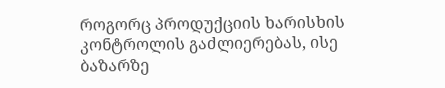როგორც პროდუქციის ხარისხის კონტროლის გაძლიერებას, ისე ბაზარზე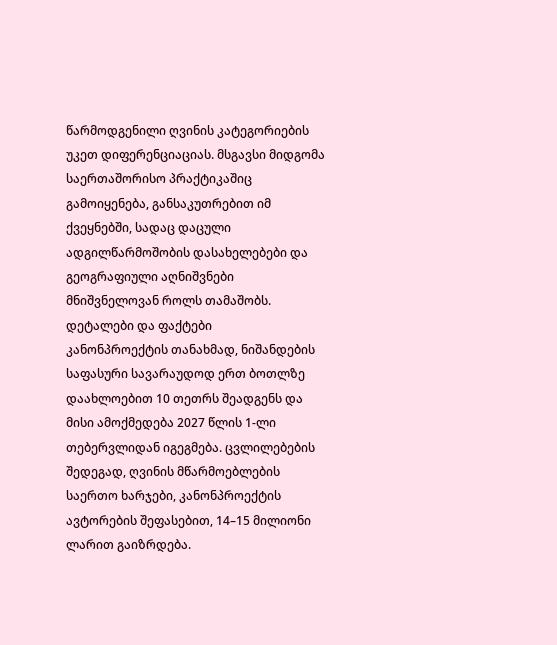წარმოდგენილი ღვინის კატეგორიების უკეთ დიფერენციაციას. მსგავსი მიდგომა საერთაშორისო პრაქტიკაშიც გამოიყენება, განსაკუთრებით იმ ქვეყნებში, სადაც დაცული ადგილწარმოშობის დასახელებები და გეოგრაფიული აღნიშვნები მნიშვნელოვან როლს თამაშობს.
დეტალები და ფაქტები
კანონპროექტის თანახმად, ნიშანდების საფასური სავარაუდოდ ერთ ბოთლზე დაახლოებით 10 თეთრს შეადგენს და მისი ამოქმედება 2027 წლის 1-ლი თებერვლიდან იგეგმება. ცვლილებების შედეგად, ღვინის მწარმოებლების საერთო ხარჯები, კანონპროექტის ავტორების შეფასებით, 14–15 მილიონი ლარით გაიზრდება.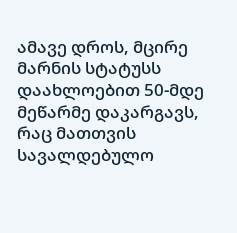ამავე დროს, მცირე მარნის სტატუსს დაახლოებით 50-მდე მეწარმე დაკარგავს, რაც მათთვის სავალდებულო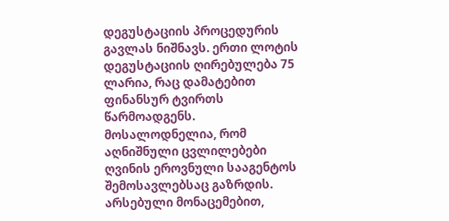დეგუსტაციის პროცედურის გავლას ნიშნავს. ერთი ლოტის დეგუსტაციის ღირებულება 75 ლარია, რაც დამატებით ფინანსურ ტვირთს წარმოადგენს.
მოსალოდნელია, რომ აღნიშნული ცვლილებები ღვინის ეროვნული სააგენტოს შემოსავლებსაც გაზრდის. არსებული მონაცემებით,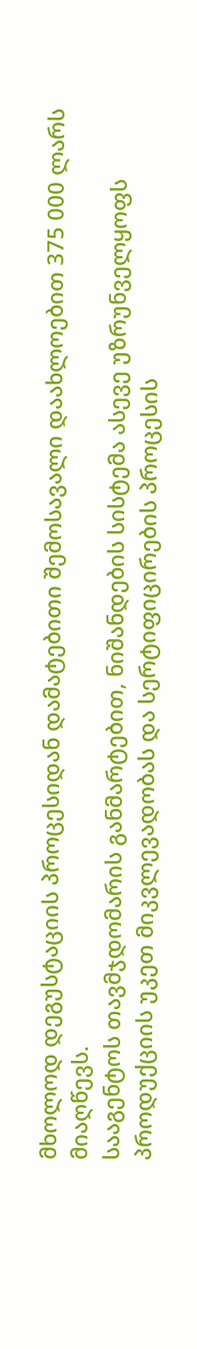მხოლოდ დეგუსტაციის პროცესიდან დამატებითი შემოსავალი დაახლოებით 375 000 ლარს მიაღწევს.
სააგენტოს თავმჯდომარის განმარტებით, ნიშანდების სისტემა ასევე უზრუნველყოფს პროდუქციის უკეთ მიკვლევადობას და სერტიფიცირების პროცესის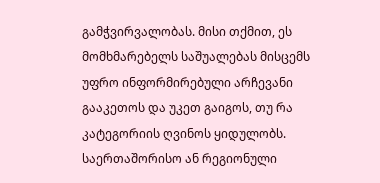გამჭვირვალობას. მისი თქმით, ეს მომხმარებელს საშუალებას მისცემს უფრო ინფორმირებული არჩევანი გააკეთოს და უკეთ გაიგოს, თუ რა კატეგორიის ღვინოს ყიდულობს.
საერთაშორისო ან რეგიონული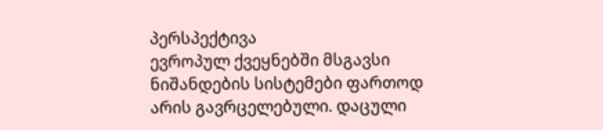პერსპექტივა
ევროპულ ქვეყნებში მსგავსი ნიშანდების სისტემები ფართოდ არის გავრცელებული. დაცული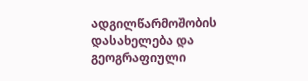ადგილწარმოშობის დასახელება და გეოგრაფიული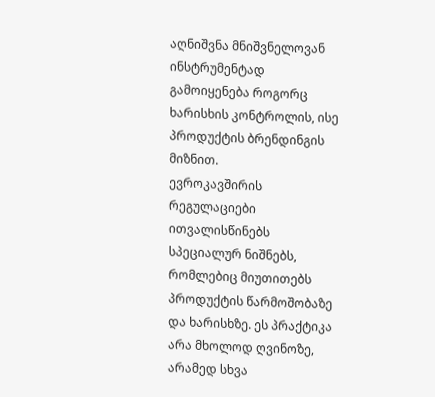აღნიშვნა მნიშვნელოვან ინსტრუმენტად გამოიყენება როგორც ხარისხის კონტროლის, ისე პროდუქტის ბრენდინგის მიზნით.
ევროკავშირის რეგულაციები ითვალისწინებს სპეციალურ ნიშნებს, რომლებიც მიუთითებს პროდუქტის წარმოშობაზე და ხარისხზე. ეს პრაქტიკა არა მხოლოდ ღვინოზე, არამედ სხვა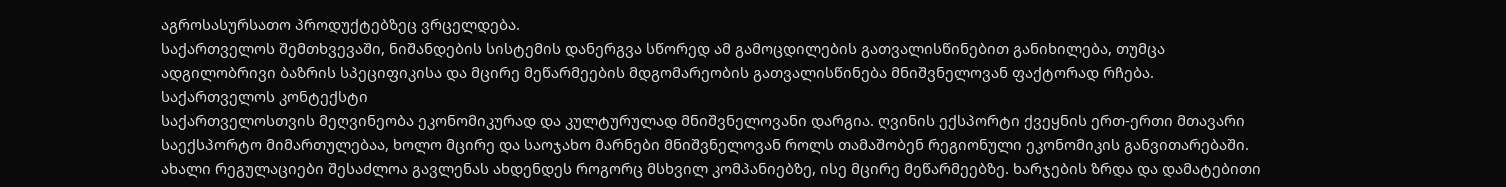აგროსასურსათო პროდუქტებზეც ვრცელდება.
საქართველოს შემთხვევაში, ნიშანდების სისტემის დანერგვა სწორედ ამ გამოცდილების გათვალისწინებით განიხილება, თუმცა ადგილობრივი ბაზრის სპეციფიკისა და მცირე მეწარმეების მდგომარეობის გათვალისწინება მნიშვნელოვან ფაქტორად რჩება.
საქართველოს კონტექსტი
საქართველოსთვის მეღვინეობა ეკონომიკურად და კულტურულად მნიშვნელოვანი დარგია. ღვინის ექსპორტი ქვეყნის ერთ-ერთი მთავარი საექსპორტო მიმართულებაა, ხოლო მცირე და საოჯახო მარნები მნიშვნელოვან როლს თამაშობენ რეგიონული ეკონომიკის განვითარებაში.
ახალი რეგულაციები შესაძლოა გავლენას ახდენდეს როგორც მსხვილ კომპანიებზე, ისე მცირე მეწარმეებზე. ხარჯების ზრდა და დამატებითი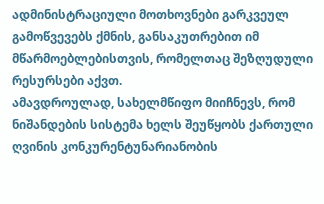ადმინისტრაციული მოთხოვნები გარკვეულ გამოწვევებს ქმნის, განსაკუთრებით იმ მწარმოებლებისთვის, რომელთაც შეზღუდული რესურსები აქვთ.
ამავდროულად, სახელმწიფო მიიჩნევს, რომ ნიშანდების სისტემა ხელს შეუწყობს ქართული ღვინის კონკურენტუნარიანობის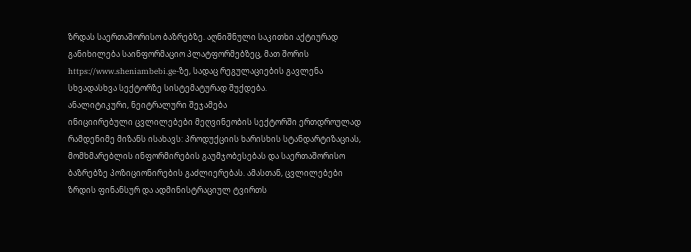ზრდას საერთაშორისო ბაზრებზე. აღნიშნული საკითხი აქტიურად განიხილება საინფორმაციო პლატფორმებზეც, მათ შორის https://www.sheniambebi.ge-ზე, სადაც რეგულაციების გავლენა სხვადასხვა სექტორზე სისტემატურად შუქდება.
ანალიტიკური, ნეიტრალური შეჯამება
ინიციირებული ცვლილებები მეღვინეობის სექტორში ერთდროულად რამდენიმე მიზანს ისახავს: პროდუქციის ხარისხის სტანდარტიზაციას, მომხმარებლის ინფორმირების გაუმჯობესებას და საერთაშორისო ბაზრებზე პოზიციონირების გაძლიერებას. ამასთან, ცვლილებები ზრდის ფინანსურ და ადმინისტრაციულ ტვირთს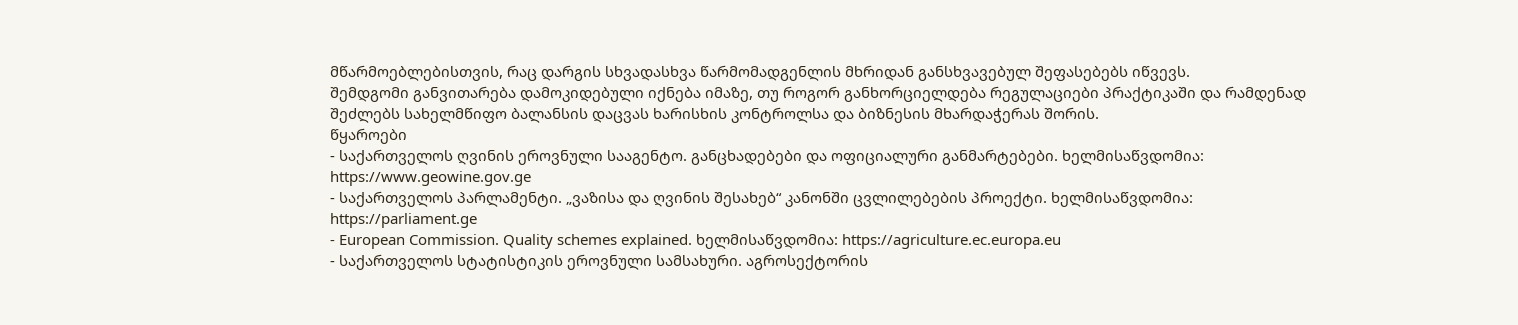მწარმოებლებისთვის, რაც დარგის სხვადასხვა წარმომადგენლის მხრიდან განსხვავებულ შეფასებებს იწვევს.
შემდგომი განვითარება დამოკიდებული იქნება იმაზე, თუ როგორ განხორციელდება რეგულაციები პრაქტიკაში და რამდენად შეძლებს სახელმწიფო ბალანსის დაცვას ხარისხის კონტროლსა და ბიზნესის მხარდაჭერას შორის.
წყაროები
- საქართველოს ღვინის ეროვნული სააგენტო. განცხადებები და ოფიციალური განმარტებები. ხელმისაწვდომია: https://www.geowine.gov.ge
- საქართველოს პარლამენტი. „ვაზისა და ღვინის შესახებ“ კანონში ცვლილებების პროექტი. ხელმისაწვდომია: https://parliament.ge
- European Commission. Quality schemes explained. ხელმისაწვდომია: https://agriculture.ec.europa.eu
- საქართველოს სტატისტიკის ეროვნული სამსახური. აგროსექტორის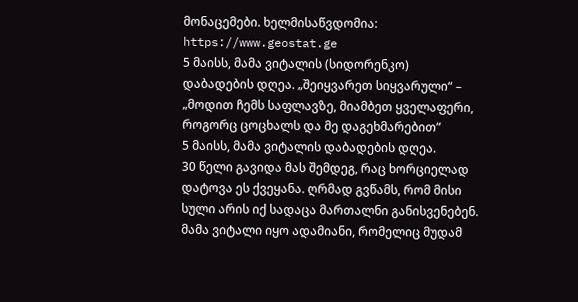მონაცემები. ხელმისაწვდომია: https://www.geostat.ge
5 მაისს, მამა ვიტალის (სიდორენკო) დაბადების დღეა. „შეიყვარეთ სიყვარული“ – „მოდით ჩემს საფლავზე, მიამბეთ ყველაფერი, როგორც ცოცხალს და მე დაგეხმარებით”
5 მაისს, მამა ვიტალის დაბადების დღეა.
30 წელი გავიდა მას შემდეგ, რაც ხორციელად დატოვა ეს ქვეყანა. ღრმად გვწამს, რომ მისი სული არის იქ სადაცა მართალნი განისვენებენ.
მამა ვიტალი იყო ადამიანი, რომელიც მუდამ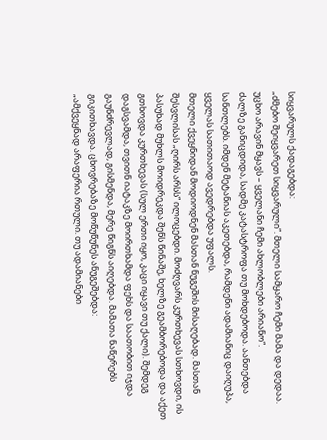სიყვარულს ქადაგებდა:
„ძმებო შეიყვარეთ სიყვარული”. მთელი სამყარო ჩემი მამა და დედაა. უცხო არავინ მყავს – ყველანი ჩემი ახლობლები არიანო“.
ძალზე განიცდიდა, სადმე კატასტროფა თუ მოხდებოდა. აანთებდა სანთლებს. იმდენ მეტანიას აკეთებდა, რამდენი ადამიანიც დაიღუპა, ყველას სათითაოდ ავედრებდა უფალს.
მთელი ქვეყნიდან მოდიოდნენ მასთან ნუგეშის მისაღებად. მასთან შესვლისას „ღირს არსს“ ილოცებდი. მოძღვარს კურთხევას სთხოვდი, ის პასუხად მუხლს მოიდრეკდა შენს წინაშე, ხელზე გეამბორებოდა და აქეთ გთხოვდა კურთხევას (სულ ერთი იყო, კაცი იყავი თუ ქალი). შემდეგ დაგსვამდა, თვითნ იატაკზე მოირთხამდა ფეხს და საათობით იჯდა გაუნძრევლად, გისმენდა, მერე წიგნს აიღებდა. მამათა ნაწერებს გიკითხავდა. ცხოვრებაზე მოწუწუნეს ანუგეშებდა:
„ამქვეყნად არაფერია რთული. თუ ადამიანები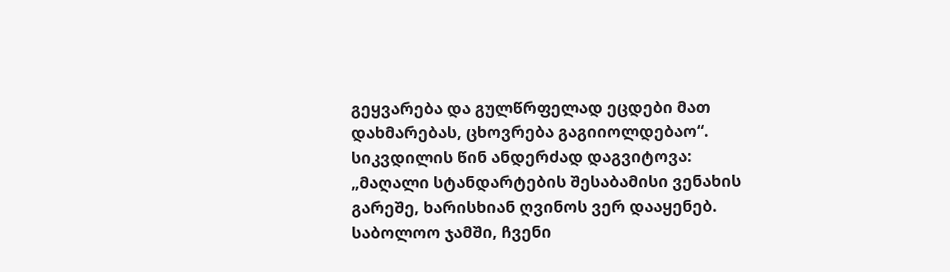გეყვარება და გულწრფელად ეცდები მათ დახმარებას, ცხოვრება გაგიიოლდებაო“.
სიკვდილის წინ ანდერძად დაგვიტოვა:
„მაღალი სტანდარტების შესაბამისი ვენახის გარეშე, ხარისხიან ღვინოს ვერ დააყენებ. საბოლოო ჯამში, ჩვენი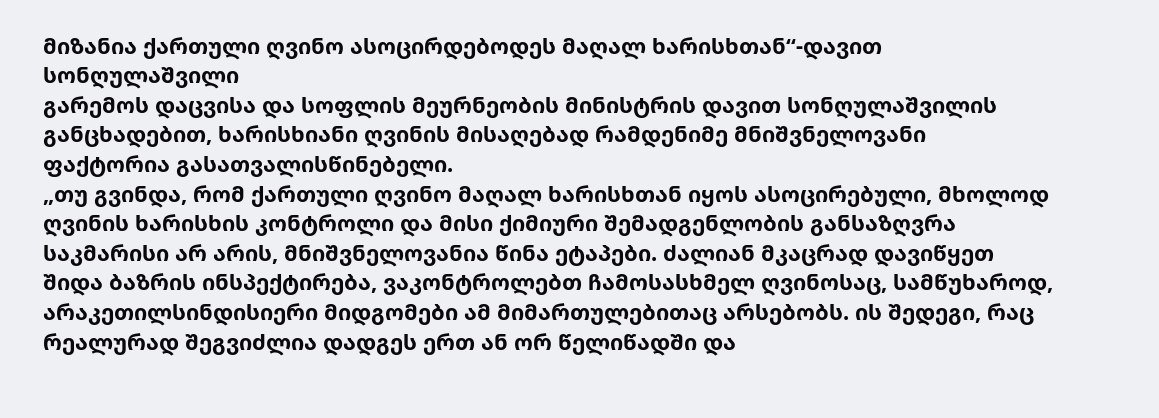მიზანია ქართული ღვინო ასოცირდებოდეს მაღალ ხარისხთან“-დავით სონღულაშვილი
გარემოს დაცვისა და სოფლის მეურნეობის მინისტრის დავით სონღულაშვილის განცხადებით, ხარისხიანი ღვინის მისაღებად რამდენიმე მნიშვნელოვანი ფაქტორია გასათვალისწინებელი.
„თუ გვინდა, რომ ქართული ღვინო მაღალ ხარისხთან იყოს ასოცირებული, მხოლოდ ღვინის ხარისხის კონტროლი და მისი ქიმიური შემადგენლობის განსაზღვრა საკმარისი არ არის, მნიშვნელოვანია წინა ეტაპები. ძალიან მკაცრად დავიწყეთ შიდა ბაზრის ინსპექტირება, ვაკონტროლებთ ჩამოსასხმელ ღვინოსაც, სამწუხაროდ, არაკეთილსინდისიერი მიდგომები ამ მიმართულებითაც არსებობს. ის შედეგი, რაც რეალურად შეგვიძლია დადგეს ერთ ან ორ წელიწადში და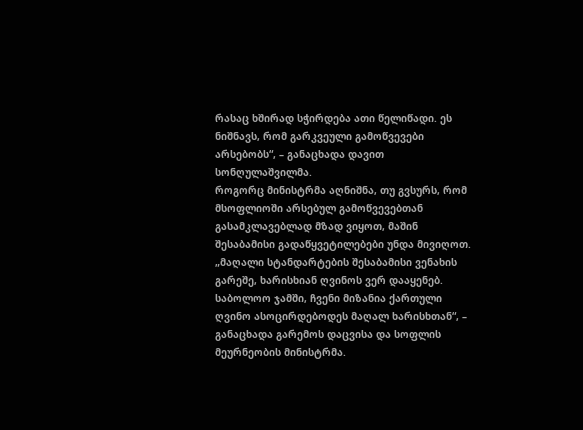რასაც ხშირად სჭირდება ათი წელიწადი. ეს ნიშნავს, რომ გარკვეული გამოწვევები არსებობს“, – განაცხადა დავით სონღულაშვილმა.
როგორც მინისტრმა აღნიშნა, თუ გვსურს, რომ მსოფლიოში არსებულ გამოწვევებთან გასამკლავებლად მზად ვიყოთ, მაშინ შესაბამისი გადაწყვეტილებები უნდა მივიღოთ.
„მაღალი სტანდარტების შესაბამისი ვენახის გარეშე, ხარისხიან ღვინოს ვერ დააყენებ. საბოლოო ჯამში, ჩვენი მიზანია ქართული ღვინო ასოცირდებოდეს მაღალ ხარისხთან“, – განაცხადა გარემოს დაცვისა და სოფლის მეურნეობის მინისტრმა.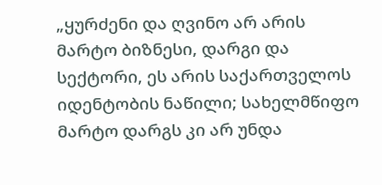„ყურძენი და ღვინო არ არის მარტო ბიზნესი, დარგი და სექტორი, ეს არის საქართველოს იდენტობის ნაწილი; სახელმწიფო მარტო დარგს კი არ უნდა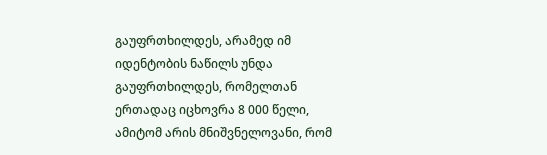გაუფრთხილდეს, არამედ იმ იდენტობის ნაწილს უნდა გაუფრთხილდეს, რომელთან ერთადაც იცხოვრა 8 000 წელი, ამიტომ არის მნიშვნელოვანი, რომ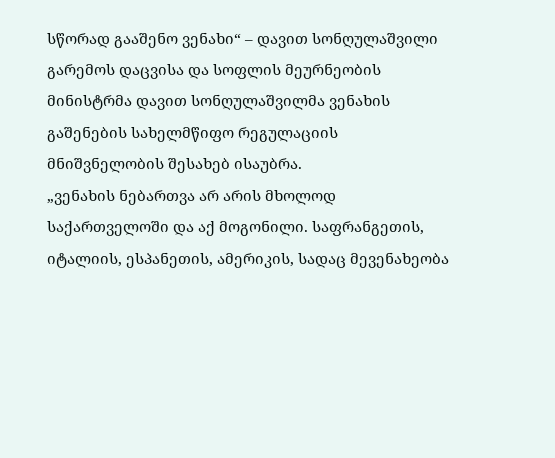სწორად გააშენო ვენახი“ – დავით სონღულაშვილი
გარემოს დაცვისა და სოფლის მეურნეობის მინისტრმა დავით სონღულაშვილმა ვენახის გაშენების სახელმწიფო რეგულაციის მნიშვნელობის შესახებ ისაუბრა.
„ვენახის ნებართვა არ არის მხოლოდ საქართველოში და აქ მოგონილი. საფრანგეთის, იტალიის, ესპანეთის, ამერიკის, სადაც მევენახეობა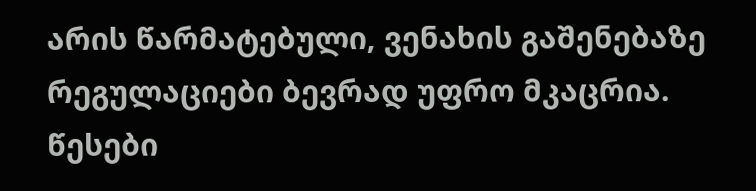არის წარმატებული, ვენახის გაშენებაზე რეგულაციები ბევრად უფრო მკაცრია. წესები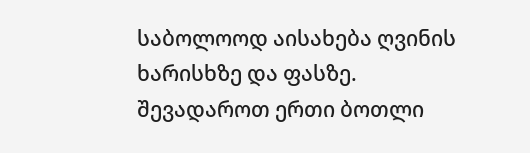საბოლოოდ აისახება ღვინის ხარისხზე და ფასზე. შევადაროთ ერთი ბოთლი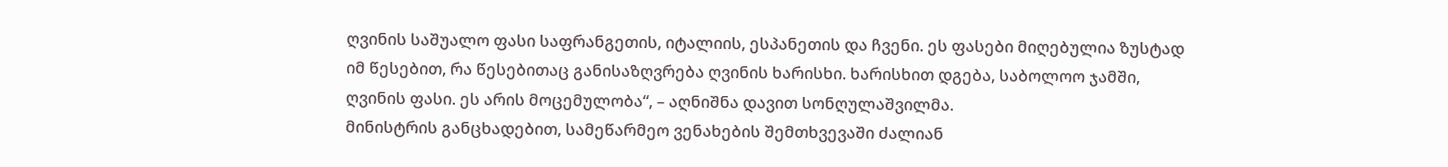ღვინის საშუალო ფასი საფრანგეთის, იტალიის, ესპანეთის და ჩვენი. ეს ფასები მიღებულია ზუსტად იმ წესებით, რა წესებითაც განისაზღვრება ღვინის ხარისხი. ხარისხით დგება, საბოლოო ჯამში, ღვინის ფასი. ეს არის მოცემულობა“, – აღნიშნა დავით სონღულაშვილმა.
მინისტრის განცხადებით, სამეწარმეო ვენახების შემთხვევაში ძალიან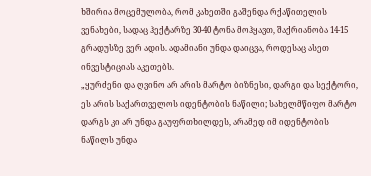ხშირია მოცემულობა, რომ კახეთში გაშენდა რქაწითელის ვენახები, სადაც ჰექტარზე 30-40 ტონა მოჰყავთ, შაქრიანობა 14-15 გრადუსზე ვერ ადის. ადამიანი უნდა დაიცვა, როდესაც ასეთ ინვესტიციას აკეთებს.
„ყურძენი და ღვინო არ არის მარტო ბიზნესი, დარგი და სექტორი, ეს არის საქართველოს იდენტობის ნაწილი; სახელმწიფო მარტო დარგს კი არ უნდა გაუფრთხილდეს, არამედ იმ იდენტობის ნაწილს უნდა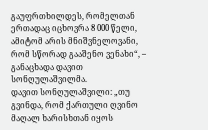გაუფრთხილდეს, რომელთან ერთადაც იცხოვრა 8 000 წელი, ამიტომ არის მნიშვნელოვანი, რომ სწორად გააშენო ვენახი“, – განაცხადა დავით სონღულაშვილმა.
დავით სონღულაშვილი: „თუ გვინდა, რომ ქართული ღვინო მაღალ ხარისხთან იყოს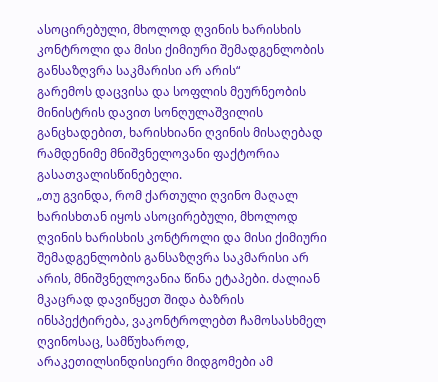ასოცირებული, მხოლოდ ღვინის ხარისხის კონტროლი და მისი ქიმიური შემადგენლობის განსაზღვრა საკმარისი არ არის“
გარემოს დაცვისა და სოფლის მეურნეობის მინისტრის დავით სონღულაშვილის განცხადებით, ხარისხიანი ღვინის მისაღებად რამდენიმე მნიშვნელოვანი ფაქტორია გასათვალისწინებელი.
„თუ გვინდა, რომ ქართული ღვინო მაღალ ხარისხთან იყოს ასოცირებული, მხოლოდ ღვინის ხარისხის კონტროლი და მისი ქიმიური შემადგენლობის განსაზღვრა საკმარისი არ არის, მნიშვნელოვანია წინა ეტაპები. ძალიან მკაცრად დავიწყეთ შიდა ბაზრის ინსპექტირება, ვაკონტროლებთ ჩამოსასხმელ ღვინოსაც, სამწუხაროდ, არაკეთილსინდისიერი მიდგომები ამ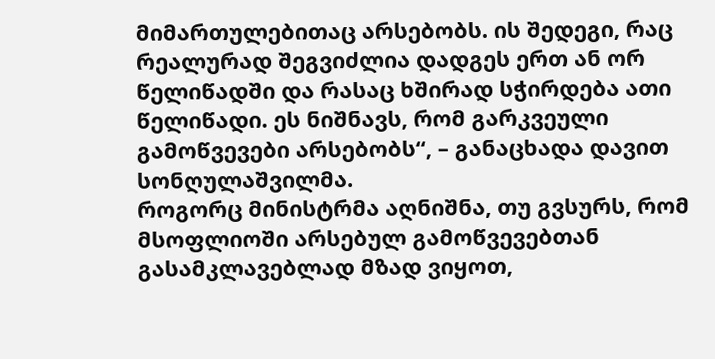მიმართულებითაც არსებობს. ის შედეგი, რაც რეალურად შეგვიძლია დადგეს ერთ ან ორ წელიწადში და რასაც ხშირად სჭირდება ათი წელიწადი. ეს ნიშნავს, რომ გარკვეული გამოწვევები არსებობს“, – განაცხადა დავით სონღულაშვილმა.
როგორც მინისტრმა აღნიშნა, თუ გვსურს, რომ მსოფლიოში არსებულ გამოწვევებთან გასამკლავებლად მზად ვიყოთ,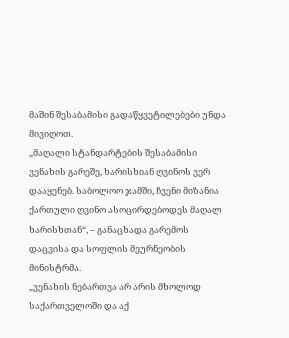მაშინ შესაბამისი გადაწყვეტილებები უნდა მივიღოთ.
„მაღალი სტანდარტების შესაბამისი ვენახის გარეშე, ხარისხიან ღვინოს ვერ დააყენებ. საბოლოო ჯამში, ჩვენი მიზანია ქართული ღვინო ასოცირდებოდეს მაღალ ხარისხთან“, – განაცხადა გარემოს დაცვისა და სოფლის მეურნეობის მინისტრმა.
„ვენახის ნებართვა არ არის მხოლოდ საქართველოში და აქ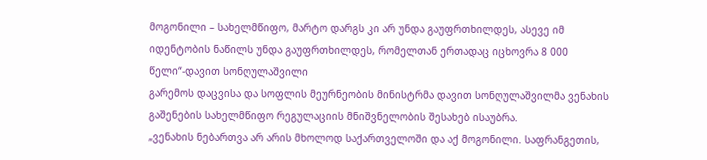მოგონილი – სახელმწიფო, მარტო დარგს კი არ უნდა გაუფრთხილდეს, ასევე იმ იდენტობის ნაწილს უნდა გაუფრთხილდეს, რომელთან ერთადაც იცხოვრა 8 000 წელი“-დავით სონღულაშვილი
გარემოს დაცვისა და სოფლის მეურნეობის მინისტრმა დავით სონღულაშვილმა ვენახის გაშენების სახელმწიფო რეგულაციის მნიშვნელობის შესახებ ისაუბრა.
„ვენახის ნებართვა არ არის მხოლოდ საქართველოში და აქ მოგონილი. საფრანგეთის,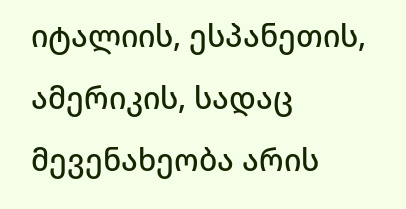იტალიის, ესპანეთის, ამერიკის, სადაც მევენახეობა არის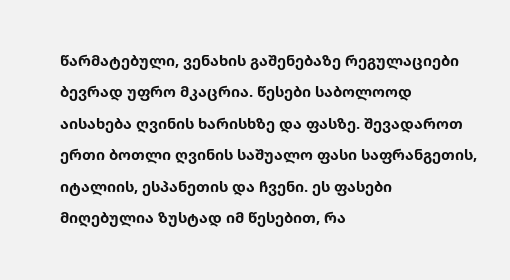წარმატებული, ვენახის გაშენებაზე რეგულაციები ბევრად უფრო მკაცრია. წესები საბოლოოდ აისახება ღვინის ხარისხზე და ფასზე. შევადაროთ ერთი ბოთლი ღვინის საშუალო ფასი საფრანგეთის, იტალიის, ესპანეთის და ჩვენი. ეს ფასები მიღებულია ზუსტად იმ წესებით, რა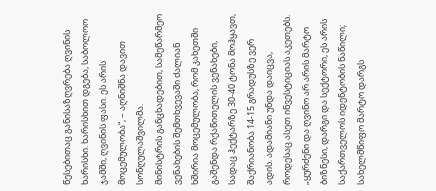წესებითაც განისაზღვრება ღვინის ხარისხი. ხარისხით დგება, საბოლოო ჯამში, ღვინის ფასი. ეს არის მოცემულობა“, – აღნიშნა დავით სონღულაშვილმა.
მინისტრის განცხადებით, სამეწარმეო ვენახების შემთხვევაში ძალიან ხშირია მოცემულობა, რომ კახეთში გაშენდა რქაწითელის ვენახები, სადაც ჰექტარზე 30-40 ტონა მოჰყავთ, შაქრიანობა 14-15 გრადუსზე ვერ ადის. ადამიანი უნდა დაიცვა, როდესაც ასეთ ინვესტიციას აკეთებს.
„ყურძენი და ღვინო არ არის მარტო ბიზნესი, დარგი და სექტორი, ეს არის საქართველოს იდენტობის ნაწილი; სახელმწიფო მარტო დარგს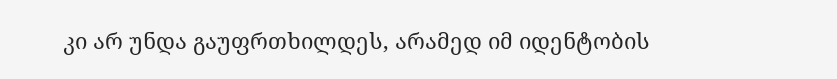კი არ უნდა გაუფრთხილდეს, არამედ იმ იდენტობის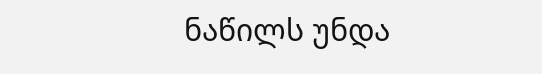ნაწილს უნდა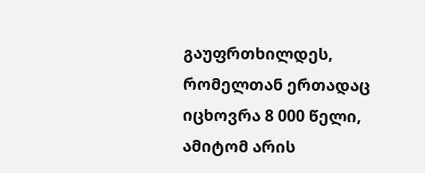გაუფრთხილდეს, რომელთან ერთადაც იცხოვრა 8 000 წელი, ამიტომ არის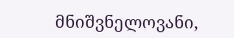მნიშვნელოვანი,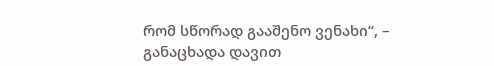რომ სწორად გააშენო ვენახი“, – განაცხადა დავით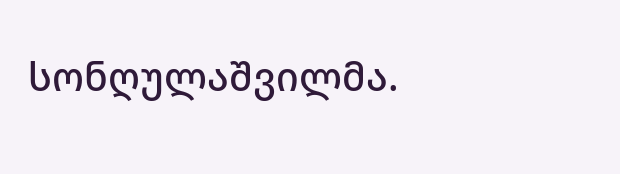სონღულაშვილმა.